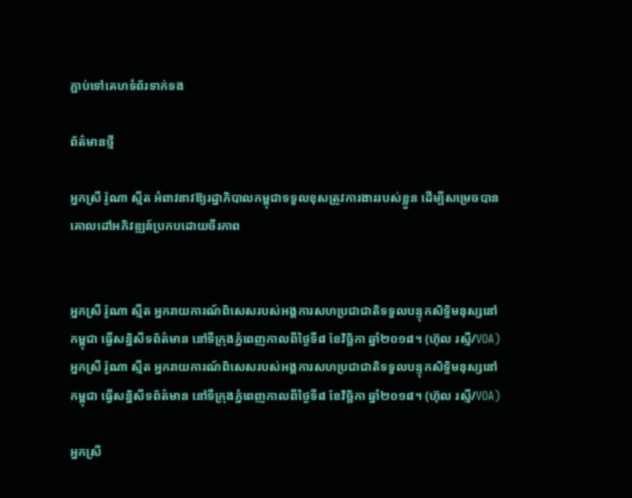ភ្ជាប់ទៅគេហទំព័រទាក់ទង

ព័ត៌មានថ្មី

អ្នកស្រី រ៉ូណា ស្មីត អំពាវនាវឱ្យរដ្ឋាភិបាលកម្ពុជាទទួលខុសត្រូវការងាររបស់ខ្លួន ដើម្បីសម្រេចបានគោលដៅអភិវឌ្ឍន៍ប្រកបដោយចីរភាព


អ្នកស្រី រ៉ូណា ស្មីត អ្នករាយការណ៍ពិសេសរបស់អង្គការសហប្រជាជាតិទទួលបន្ទុកសិទ្ធិមនុស្សនៅកម្ពុជា ធ្វើសន្និសីទព័ត៌មាន នៅទីក្រុងភ្នំពេញកាលពីថ្ងៃទី៨ ខែវិច្ឆិកា ឆ្នាំ២០១៨។ (ហ៊ុល រស្មី/VOA)
អ្នកស្រី រ៉ូណា ស្មីត អ្នករាយការណ៍ពិសេសរបស់អង្គការសហប្រជាជាតិទទួលបន្ទុកសិទ្ធិមនុស្សនៅកម្ពុជា ធ្វើសន្និសីទព័ត៌មាន នៅទីក្រុងភ្នំពេញកាលពីថ្ងៃទី៨ ខែវិច្ឆិកា ឆ្នាំ២០១៨។ (ហ៊ុល រស្មី/VOA)

អ្នកស្រី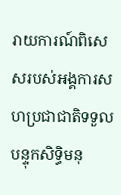រាយការណ៍ពិសេសរបស់អង្គការសហប្រជាជាតិទទួលបន្ទុកសិទ្ធិមនុ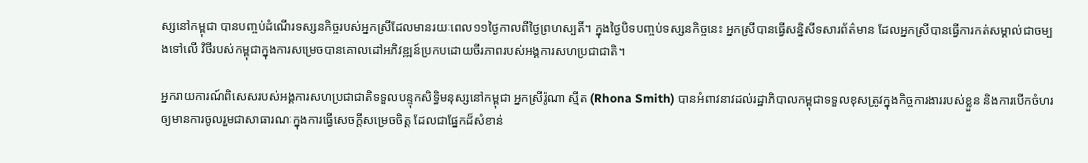ស្សនៅកម្ពុជា បានបញ្ចប់ដំណើរទស្សនកិច្ចរបស់អ្នកស្រីដែលមានរយៈពេល១១ថ្ងៃកាលពីថ្ងៃព្រហស្បតិ៍។ ក្នុងថ្ងៃបិទបញ្ចប់ទស្សនកិច្ចនេះ អ្នកស្រីបានធ្វើសន្និសីទសារព័ត៌មាន ដែលអ្នកស្រីបានធ្វើការកត់សម្គាល់ជាចម្បងទៅលើ វិថីរបស់កម្ពុជាក្នុងការសម្រេចបានគោលដៅអភិវឌ្ឍន៍ប្រកបដោយចីរភាពរបស់អង្គការសហប្រជាជាតិ។

អ្នករាយការណ៍ពិសេសរបស់អង្គការសហប្រជាជាតិទទួលបន្ទុកសិទ្ធិមនុស្សនៅកម្ពុជា អ្នកស្រីរ៉ូណា ស្មីត (Rhona Smith) បានអំពាវនាវដល់រដ្ឋាភិបាលកម្ពុជាទទួលខុសត្រូវក្នុងកិច្ចការងាររបស់ខ្លួន និងការបើកចំហរឲ្យមានការចូលរួមជាសាធារណៈក្នុងការធ្វើសេចក្តីសម្រេចចិត្ត ដែលជាផ្នែកដ៏សំខាន់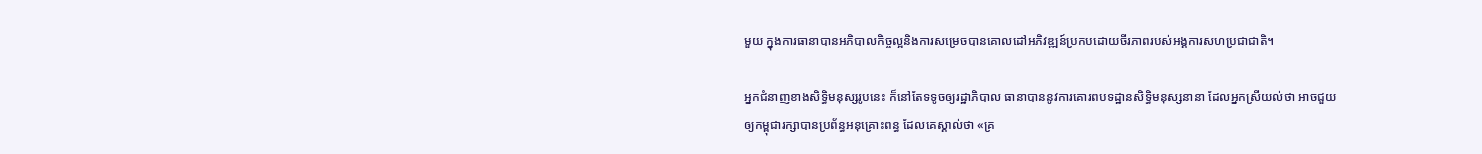មួយ ក្នុងការធានាបានអភិបាលកិច្ចល្អនិងការសម្រេចបានគោលដៅអភិវឌ្ឍន៍ប្រកបដោយចីរភាពរបស់អង្គការសហប្រជាជាតិ។

អ្នកជំនាញខាងសិទ្ធិមនុស្សរូបនេះ ក៏នៅតែទទូចឲ្យរដ្ឋាភិបាល ធានាបាននូវការគោរពបទដ្ឋានសិទ្ធិមនុស្សនានា ដែលអ្នកស្រីយល់ថា អាចជួយឲ្យកម្ពុជារក្សាបានប្រព័ន្ធអនុគ្រោះពន្ធ ដែលគេស្គាល់ថា «គ្រ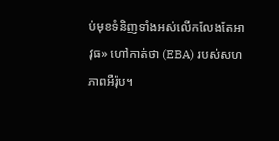ប់មុខទំនិញទាំងអស់លើកលែងតែអាវុធ» ហៅកាត់ថា (EBA) របស់សហភាពអឺរ៉ុប។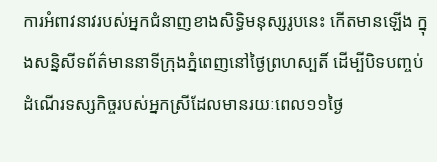ការអំពាវនាវរបស់អ្នកជំនាញខាងសិទ្ធិមនុស្សរូបនេះ កើតមានឡើង ក្នុងសន្និសីទព័ត៌មាននាទីក្រុងភ្នំពេញនៅថ្ងៃព្រហស្បតិ៍ ដើម្បីបិទបញ្ចប់ដំណើរទស្សកិច្ចរបស់អ្នកស្រីដែលមានរយៈពេល១១ថ្ងៃ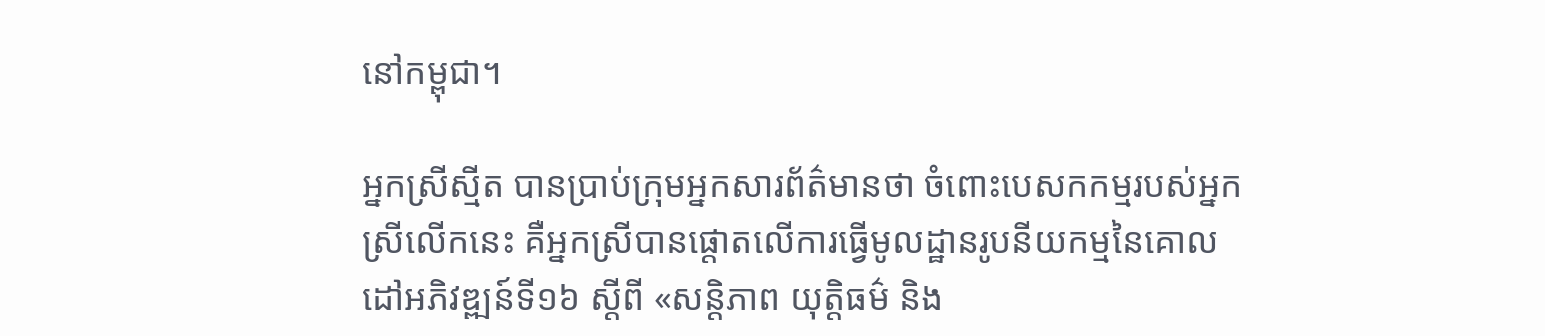នៅកម្ពុជា។

អ្នកស្រីស្មីត បានប្រាប់ក្រុមអ្នកសារព័ត៌មានថា ចំពោះបេសកកម្មរបស់អ្នកស្រីលើកនេះ គឺអ្នកស្រីបានផ្តោតលើការធ្វើមូលដ្ឋានរូបនីយកម្មនៃគោលដៅអភិវឌ្ឍន៍ទី១៦ ស្តីពី «សន្តិភាព យុត្តិធម៌ និង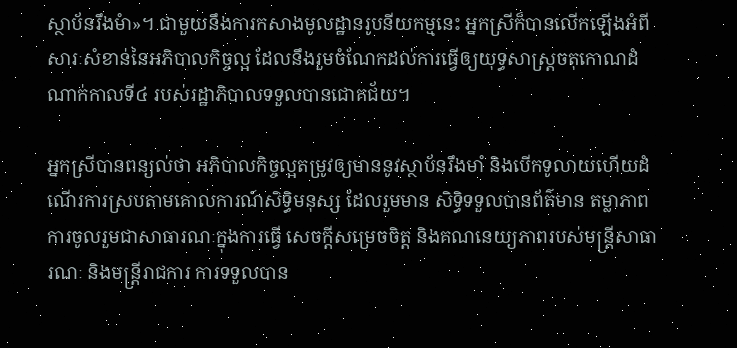ស្ថាប័នរឹងមំា»។ ជាមួយនឹងការកសាងមូលដ្ឋានរូបនីយកម្មនេះ អ្នកស្រីក៏បានលើកឡើងអំពីសារៈសំខាន់នៃអភិបាលកិច្ចល្អ ដែលនឹងរួមចំណែកដល់ការធ្វើឲ្យយុទ្ធសាស្ត្រចតុកោណដំណាក់កាលទី៤ របស់រដ្ឋាភិបាលទទួលបានជោគជ័យ។

អ្នកស្រីបានពន្យល់ថា អភិបាលកិច្ចល្អតម្រូវឲ្យមាននូវស្ថាប័នរឹងមាំ និងបើកទូលាយហើយដំណើរការស្របតាមគោលការណ៍សិទ្ធិមនុស្ស ដែលរួមមាន សិទ្ធិទទួលបានព័ត៌មាន តម្លាភាពការចូលរួមជាសាធារណៈក្នុងការធ្វើ សេចក្តីសម្រេចចិត្ត និងគណនេយ្យភាពរបស់មន្រ្តីសាធារណៈ និងមន្រ្តីរាជការ ការទទួលបាន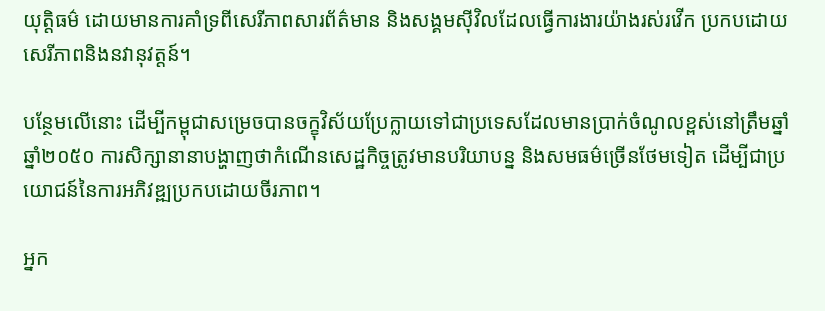យុត្តិធម៌ ដោយមានការគាំទ្រពីសេរីភាពសារព័ត៌មាន និងសង្គមស៊ីវិលដែលធ្វើការងារយ៉ាងរស់រវើក ប្រកបដោយសេរីភាពនិងនវានុវត្តន៍។

បន្ថែមលើនោះ ដើម្បីកម្ពុជាសម្រេចបានចក្ខុវិស័យប្រែក្លាយទៅជាប្រទេសដែលមានប្រាក់ចំណូលខ្ពស់នៅត្រឹមឆ្នាំឆ្នាំ២០៥០ ការសិក្សានានាបង្ហាញថាកំណើនសេដ្ឋកិច្ចត្រូវមានបរិយាបន្ន និងសមធម៌ច្រើនថែមទៀត ដើម្បីជាប្រយោជន៍នៃការអភិវឌ្ឍប្រកបដោយចីរភាព។

អ្នក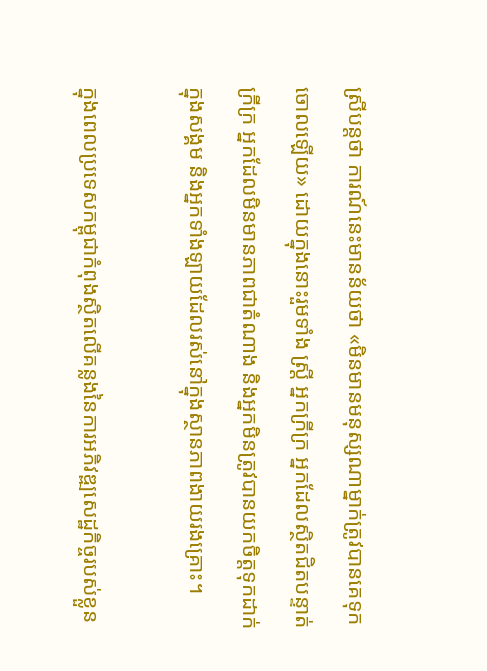ស្រីបន្តថា ការណ៍នេះមានន័យថា «មិនមានមនុស្សណាម្នាក់ត្រូវបានគេទុកចោលឡើយ» ដោយក្នុងនោះរួមទាំង ស្រ្តី អ្នកក្រីក្រ អ្នកដែលស្ថិតជិតបន្ទាត់ក្រីក្រ អ្នកដែលមិនមានភាពជាតំណាង និងអ្នកមិនត្រូវបានយកចិត្តទុកដាក់ក្នុងសង្គម និងអ្នកទាំងឡាយដែលរស់នៅក្នុងស្ថានភាពងាយរងគ្រោះ។

ក្នុងពេលប្រទេសកម្ពុជាកំពុងស្ថិតលើគន្លងនៃការអភិវឌ្ឍសេដ្ឋកិច្ចរបស់ខ្លួន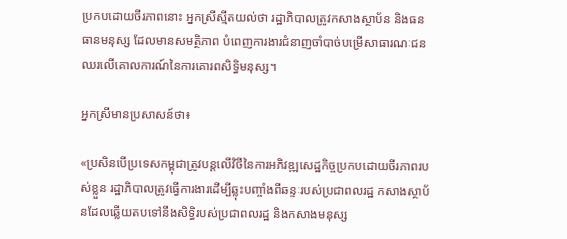ប្រកបដោយចីរភាពនោះ អ្នកស្រីស្មីតយល់ថា រដ្ឋាភិបាលត្រូវកសាងស្ថាប័ន និងធនធានមនុស្ស ដែលមានសមត្ថិភាព បំពេញការងារជំនាញចាំបាច់បម្រើសាធារណៈជន ឈរលើគោលការណ៍នៃការគោរពសិទ្ធិមនុស្ស។

អ្នកស្រីមានប្រសាសន៍ថា៖

«ប្រសិនបើប្រទេសកម្ពុជាត្រូវបន្តលើវិថីនៃការអភិវឌ្ឍសេដ្ឋកិច្ចប្រកបដោយចីរភាពរបស់ខ្លួន រដ្ឋាភិបាលត្រូវធ្វើការងារដើម្បីឆ្លុះបញ្ចាំងពីឆន្ទៈរបស់ប្រជាពលរដ្ឋ កសាងស្ថាប័នដែលឆ្លើយតបទៅនឹងសិទ្ធិរបស់ប្រជាពលរដ្ឋ និងកសាងមនុស្ស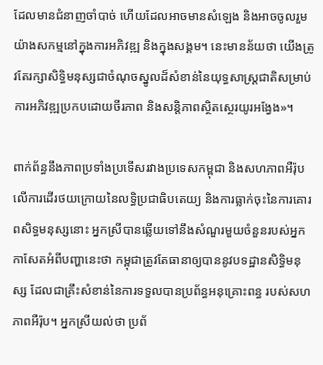ដែលមានជំនាញចាំបាច់ ហើយដែលអាចមានសំឡេង និងអាចចូលរួមយ៉ាងសកម្មនៅក្នុងការអភិវឌ្ឍ និងក្នុងសង្គម។ នេះមានន័យថា យើងត្រូវតែរក្សាសិទ្ធិមនុស្សជាចំណុចស្នូលដ៏សំខាន់នៃយុទ្ធសាស្ត្រជាតិសម្រាប់ការអភិវឌ្ឍប្រកបដោយចីរភាព និងសន្តិភាពស្ថិតស្ថេរយូរអង្វែង»។

ពាក់ព័ន្ធនឹងភាពប្រទាំងប្រទើសរវាងប្រទេសកម្ពុជា និងសហភាពអឺរ៉ុប លើការដើរថយក្រោយនៃលទ្ធិប្រជាធិបតេយ្យ និងការធ្លាក់ចុះនៃការគោរពសិទ្ធមនុស្សនោះ អ្នកស្រីបានឆ្លើយទៅនឹងសំណួរមួយចំនួនរបស់អ្នកកាសែតអំពីបញ្ហានេះថា កម្ពុជាត្រូវតែធានាឲ្យបាននូវបទដ្ឋានសិទ្ធិមនុស្ស ដែលជាគ្រឹះសំខាន់នៃការទទួលបានប្រព័ន្ធអនុគ្រោះពន្ធ របស់សហភាពអឺរ៉ុប។ អ្នកស្រីយល់ថា ប្រព័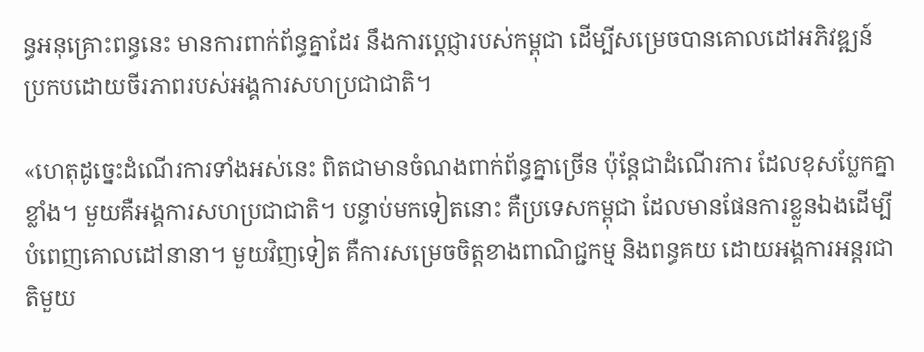ន្ធអនុគ្រោះពន្ធនេះ មានការពាក់ព័ន្ធគ្នាដែរ នឹងការប្តេជ្ញារបស់កម្ពុជា ដើម្បីសម្រេចបានគោលដៅអភិវឌ្ឍន៍ប្រកបដោយចីរភាពរបស់អង្គការសហប្រជាជាតិ។

«ហេតុដូច្នេះដំណើរការទាំងអស់នេះ ពិតជាមានចំណងពាក់ព័ន្ធគ្នាច្រើន ប៉ុន្តែជាដំណើរការ ដែលខុសប្លែកគ្នាខ្លាំង។ មួយគឺអង្គការសហប្រជាជាតិ។ បន្ទាប់មកទៀតនោះ គឺប្រទេសកម្ពុជា ដែលមានផែនការខ្លួនឯងដើម្បីបំពេញគោលដៅនានា។ មួយវិញទៀត គឺការសម្រេចចិត្តខាងពាណិជ្ជកម្ម និងពន្ធគយ ដោយអង្គការអន្តរជាតិមួយ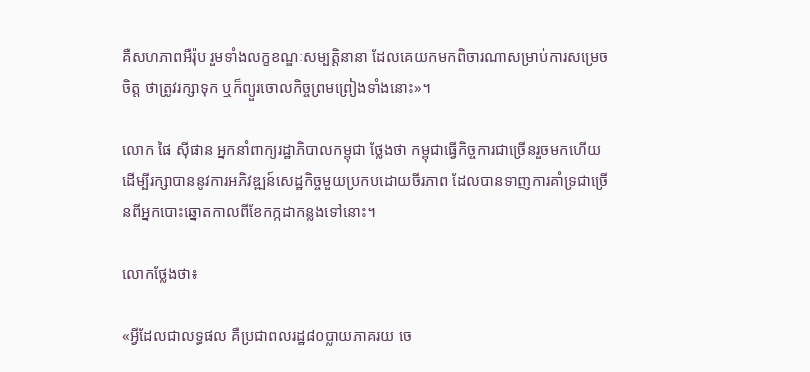គឺសហភាពអឺរ៉ុប រួមទាំងលក្ខខណ្ឌៈសម្បត្តិនានា ដែលគេយកមកពិចារណាសម្រាប់ការសម្រេចចិត្ត ថាត្រូវរក្សាទុក ឬក៏ព្យួរចោលកិច្ចព្រមព្រៀងទាំងនោះ»។

លោក ផៃ ស៊ីផាន អ្នកនាំពាក្យរដ្ឋាភិបាលកម្ពុជា ថ្លែងថា កម្ពុជាធ្វើកិច្ចការជាច្រើនរួចមកហើយដើម្បីរក្សាបាននូវការអភិវឌ្ឍន៍សេដ្ឋកិច្ចមួយប្រកបដោយចីរភាព ដែលបានទាញការគាំទ្រជាច្រើនពីអ្នកបោះឆ្នោតកាលពីខែកក្កដាកន្លងទៅនោះ។

លោកថ្លែងថា៖

«អ្វីដែលជាលទ្ធផល គឺប្រជាពលរដ្ឋ៨០ប្លាយភាគរយ ចេ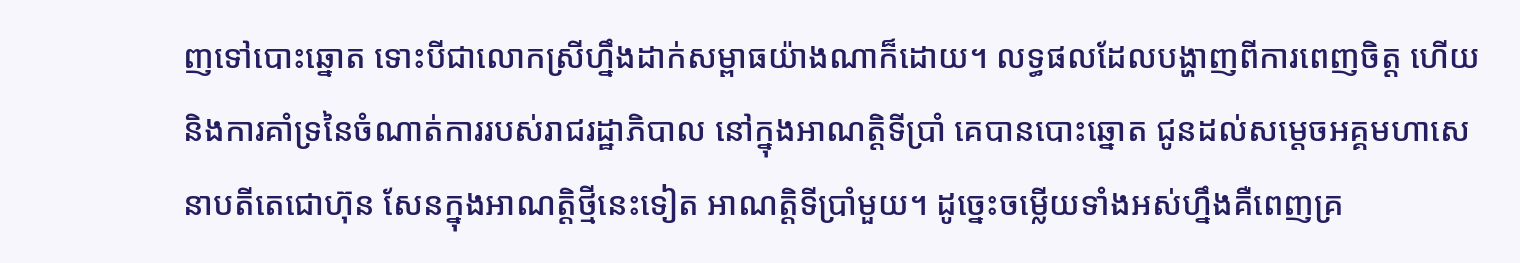ញទៅបោះឆ្នោត ទោះបីជាលោកស្រីហ្នឹងដាក់សម្ពាធយ៉ាងណាក៏ដោយ។ លទ្ធផលដែលបង្ហាញពីការពេញចិត្ត ហើយនិងការគាំទ្រនៃចំណាត់ការរបស់រាជរដ្ឋាភិបាល នៅក្នុងអាណត្តិទីប្រាំ គេបានបោះឆ្នោត ជូនដល់សម្តេចអគ្គមហាសេនាបតីតេជោហ៊ុន សែនក្នុងអាណត្តិថ្មីនេះទៀត អាណត្តិទីប្រាំមួយ។ ដូច្នេះចម្លើយទាំងអស់ហ្នឹងគឺពេញគ្រ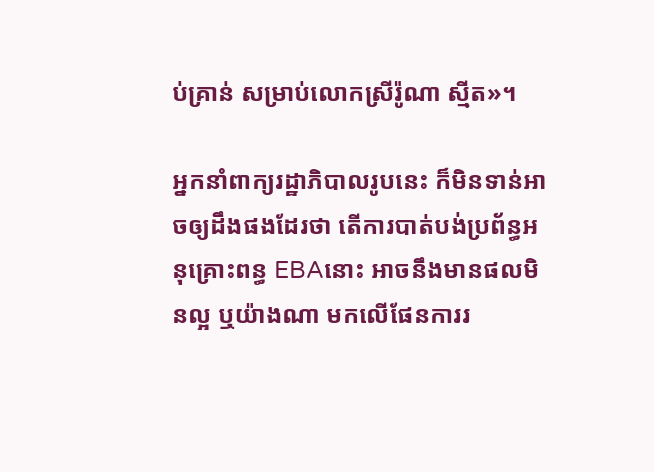ប់គ្រាន់ សម្រាប់លោកស្រីរ៉ូណា ស្មីត»។

អ្នកនាំពាក្យរដ្ឋាភិបាលរូបនេះ ក៏មិនទាន់អាចឲ្យដឹងផងដែរថា តើការបាត់បង់ប្រព័ន្ធអនុគ្រោះពន្ធ EBAនោះ អាចនឹងមានផលមិនល្អ ឬយ៉ាងណា មកលើផែនការរ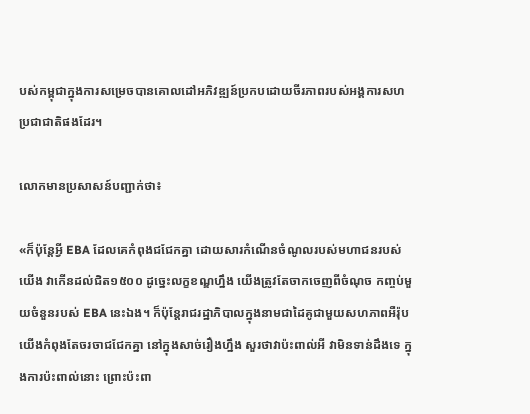បស់កម្ពុជាក្នុងការសម្រេចបានគោលដៅអភិវឌ្ឍន៍ប្រកបដោយចីរភាពរបស់អង្គការសហប្រជាជាតិផងដែរ។

លោកមានប្រសាសន៍បញ្ជាក់ថា៖

«ក៏ប៉ុន្តែអ្វី EBA ដែលគេកំពុងជជែកគ្នា ដោយសារកំណើនចំណូលរបស់មហាជនរបស់យើង វាកើនដល់ជិត១៥០០ ដូច្នេះលក្ខខណ្ឌហ្នឹង យើងត្រូវតែចាកចេញពីចំណុច កញ្ចប់មួយចំនួនរបស់ EBA នេះឯង។ ក៏ប៉ុន្តែរាជរដ្ឋាភិបាលក្នុងនាមជាដៃគូជាមួយសហភាពអឺរ៉ុប យើងកំពុងតែចរចាជជែកគ្នា នៅក្នុងសាច់រឿងហ្នឹង សួរថាវាប៉ះពាល់អី វាមិនទាន់ដឹងទេ ក្នុងការប៉ះពាល់នោះ ព្រោះប៉ះពា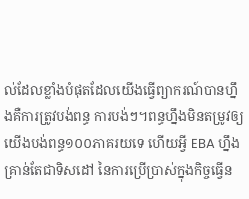ល់ដែលខ្លាំងបំផុតដែលយើងធ្វើព្យាករណ៍បានហ្នឹងគឺការត្រូវបង់ពន្ធ ការបង់ៗ។ពន្ធហ្នឹងមិនតម្រូវឲ្យយើងបង់ពន្ធ១០០ភាគរយទេ ហើយអ្វី EBA ហ្នឹងគ្រាន់តែជាទិសដៅ នៃការប្រើប្រាស់ក្នុងកិច្ចធ្វើន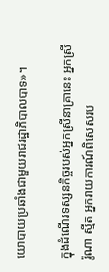យោបាយប្រឆាំងជាមួយរាជរដ្ឋាភិបាលបាទ»។

ក្នុងដំណើរទស្សនកិច្ចរបស់អ្នកស្រីនាគ្រានេះ អ្នកស្រីរ៉ូណា ស្មីត អ្នករាយការណ៍ពិសេសរប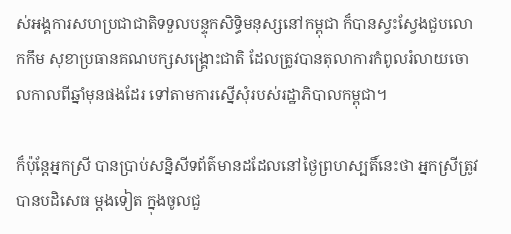ស់អង្គការសហប្រជាជាតិទទួលបន្ទុកសិទ្ធិមនុស្សនៅកម្ពុជា ក៏បានស្វះស្វែងជួបលោកកឹម សុខាប្រធានគណបក្សសង្គ្រោះជាតិ ដែលត្រូវបានតុលាការកំពូលរំលាយចោលកាលពីឆ្នាំមុនផងដែរ ទៅតាមការស្នើសុំរបស់រដ្ឋាភិបាលកម្ពុជា។

ក៏ប៉ុន្តែអ្នកស្រី បានប្រាប់សន្និសីទព័ត៌មានដដែលនៅថ្ងៃព្រហស្បតិ៍នេះថា អ្នកស្រីត្រូវបានបដិសេធ ម្តងទៀត ក្នុងចូលជួ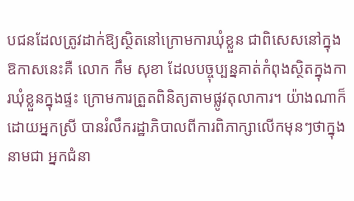បជនដែលត្រូវដាក់ឱ្យស្ថិតនៅក្រោមការឃុំខ្លួន ជាពិសេសនៅក្នុងឱកាសនេះគឺ លោក កឹម សុខា ដែលបច្ចុប្បន្នគាត់កំពុងស្ថិតក្នុងការឃុំខ្លួនក្នុងផ្ទះ ក្រោមការត្រួតពិនិត្យតាមផ្លូវតុលាការ។ យ៉ាងណាក៏ដោយអ្នកស្រី បានរំលឹករដ្ឋាភិបាលពីការពិភាក្សាលើកមុនៗថាក្នុងនាមជា អ្នកជំនា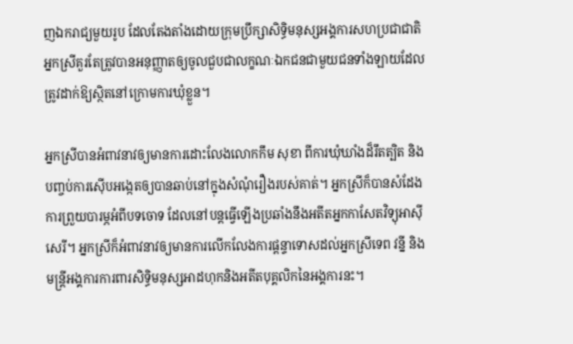ញឯករាជ្យមួយរូប ដែលតែងតាំងដោយក្រុមប្រឹក្សាសិទ្ធិមនុស្សអង្គការសហប្រជាជាតិ អ្នកស្រីគួរតែត្រូវបានអនុញ្ញាតឲ្យចូលជួបជាលក្ខណៈឯកជនជាមួយជនទាំងឡាយដែលត្រូវដាក់ឱ្យស្ថិតនៅក្រោមការឃុំខ្លួន។

អ្នកស្រីបានអំពាវនាវឲ្យមានការដោះលែងលោកកឹម សុខា ពីការឃុំឃាំងដ៏រឹតត្បិត និងបញ្ចប់ការស៊ើបអង្កេតឲ្យបានឆាប់នៅក្នុងសំណុំរឿងរបស់គាត់។ អ្នកស្រីក៏បានសំដែងការព្រួយបារម្ភអំពីបទចោទ ដែលនៅបន្តធ្វើឡើងប្រឆាំងនឹងអតីតអ្នកកាសែតវិទ្យុអាស៊ីសេរី។ អ្នកស្រីក៏អំពាវនាវឲ្យមានការលើកលែងការផ្តន្ទាទោសដល់អ្នកស្រីទេព វន្នី និងមន្ត្រីអង្គការការពារសិទ្ធិមនុស្សអាដហុកនិងអតីតបុគ្គលិកនៃអង្គការនះ។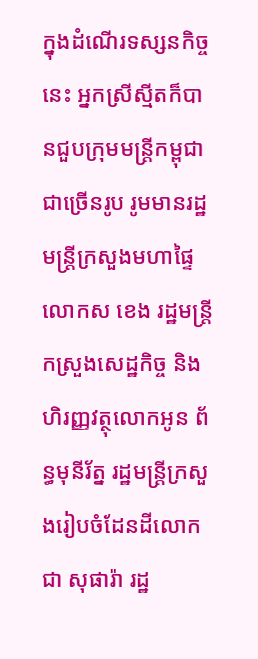ក្នុងដំណើរទស្សនកិច្ចនេះ អ្នកស្រីស្មីតក៏បានជួបក្រុមមន្ត្រីកម្ពុជាជាច្រើនរូប រូមមានរដ្ឋមន្ត្រីក្រសួងមហាផ្ទៃលោកស ខេង រដ្ឋមន្ត្រីកស្រួងសេដ្ឋកិច្ច និងហិរញ្ញវត្ថុលោកអូន ព័ន្ធមុនីរ័ត្ន រដ្ឋមន្ត្រីក្រសួងរៀបចំដែនដីលោក ជា សុផារ៉ា រដ្ឋ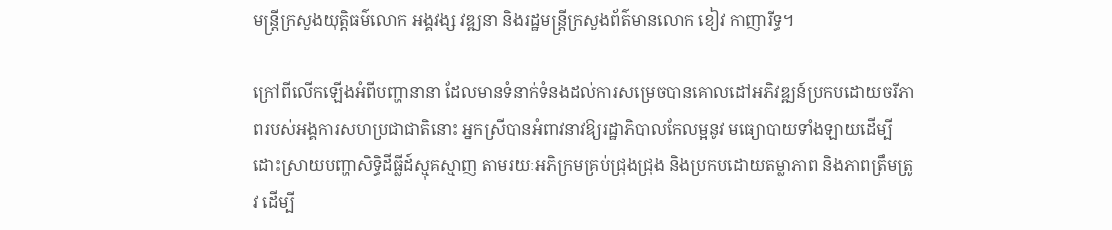មន្ត្រីក្រសួងយុត្តិធម៌លោក អង្គវង្ស វឌ្ឍនា និងរដ្ឋមន្ត្រីក្រសួងព័ត៌មានលោក ខៀវ កាញារីទ្ធ។

ក្រៅពីលើកឡើងអំពីបញ្ហានានា ដែលមានទំនាក់ទំនងដល់ការសម្រេចបានគោលដៅអភិវឌ្ឍន៍ប្រកបដោយចរីភាពរបស់អង្គការសហប្រជាជាតិនោះ អ្នកស្រីបានអំពាវនាវឱ្យរដ្ឋាភិបាលកែលម្អនូវ មធ្យោបាយទាំងឡាយដើម្បីដោះស្រាយបញ្ហាសិទ្ធិដីធ្លីដ៍ស្មុគស្មាញ តាមរយៈអភិក្រមគ្រប់ជ្រុងជ្រុង និងប្រកបដោយតម្លាភាព និងភាពត្រឹមត្រូវ ដើម្បី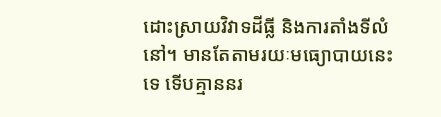ដោះស្រាយវិវាទដីធ្លី និងការតាំងទីលំនៅ។ មានតែតាមរយៈមធ្យោបាយនេះទេ ទើបគ្មាននរ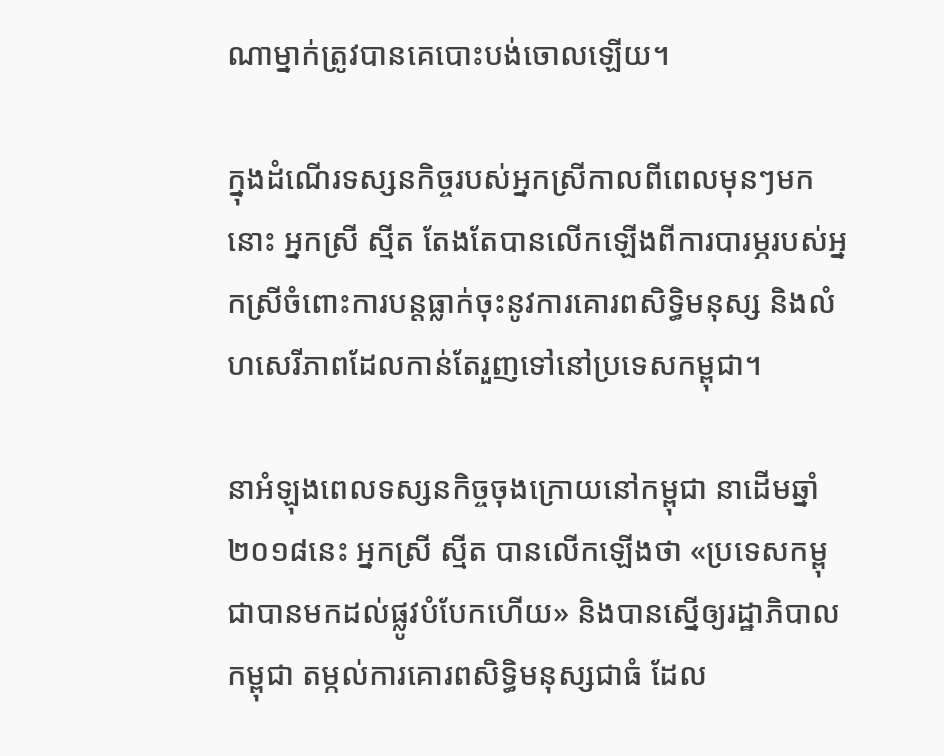ណាម្នាក់ត្រូវបានគេបោះបង់ចោលឡើយ។

ក្នុងដំណើរទស្សនកិច្ចរបស់អ្នកស្រីកាលពីពេលមុនៗមកនោះ អ្នកស្រី ស្មីត តែងតែបានលើកឡើងពីការបារម្ភរបស់អ្នកស្រីចំពោះការបន្តធ្លាក់ចុះនូវការគោរពសិទ្ធិមនុស្ស និងលំហសេរីភាពដែលកាន់តែរួញទៅនៅប្រទេសកម្ពុជា។

នាអំឡុងពេលទស្សនកិច្ចចុងក្រោយនៅកម្ពុជា នាដើមឆ្នាំ២០១៨នេះ អ្នកស្រី ស្មីត បានលើកឡើងថា «ប្រទេសកម្ពុជាបានមកដល់ផ្លូវបំបែកហើយ» និងបានស្នើឲ្យរដ្ឋាភិបាលកម្ពុជា តម្កល់ការគោរពសិទ្ធិមនុស្សជាធំ ដែល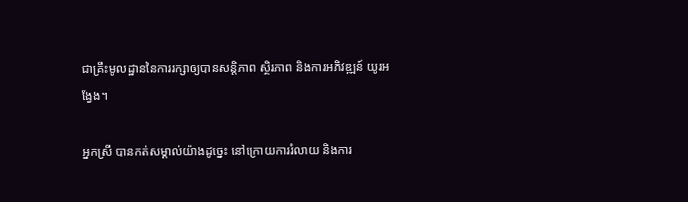ជាគ្រឹះមូលដ្ឋាននៃការរក្សាឲ្យបានសន្តិភាព ស្ថិរភាព និងការអភិវឌ្ឍន៍ យូរអង្វែង។

អ្នកស្រី បានកត់សម្គាល់យ៉ាងដូច្នេះ នៅក្រោយការរំលាយ និងការ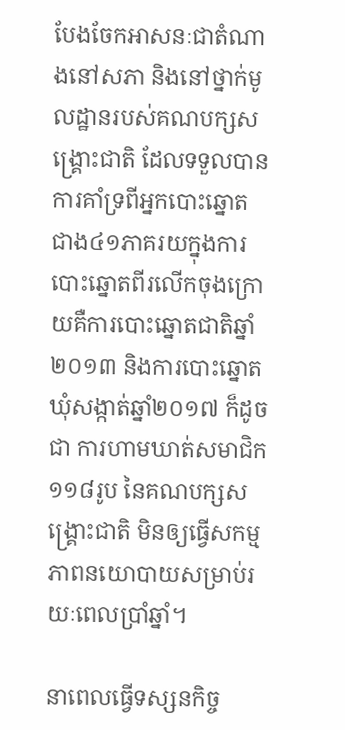បែងចែកអាសនៈជាតំណាងនៅសភា និងនៅថ្នាក់មូលដ្ឋានរបស់គណបក្សសង្គ្រោះជាតិ ដែលទទួលបានការគាំទ្រពីអ្នកបោះឆ្នោត ជាង៤១ភាគរយក្នុងការបោះឆ្នោតពីរលើកចុងក្រោយគឺការបោះឆ្នោតជាតិឆ្នាំ ២០១៣ និងការបោះឆ្នោតឃុំសង្កាត់ឆ្នាំ២០១៧ ក៏ដូចជា ការហាមឃាត់សមាជិក១១៨រូប នៃគណបក្សសង្គ្រោះជាតិ មិនឲ្យធ្វើសកម្មភាពនយោបាយសម្រាប់រយៈពេលប្រាំឆ្នាំ។

នាពេលធ្វើទស្សនកិច្ច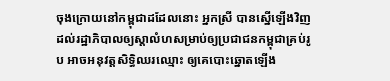ចុងក្រោយនៅកម្ពុជាដដែលនោះ អ្នកស្រី បានស្នើឡើងវិញដល់រដ្ឋាភិបាលឲ្យស្តាលំហសម្រាប់ឲ្យប្រជាជនកម្ពុជាគ្រប់រូប អាចអនុវត្តសិទ្ធិឈរឈ្មោះ ឲ្យគេបោះឆ្នោតឡើង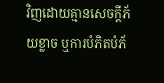វិញដោយគ្មានសេចក្ដីភ័យខ្លាច ឬការបំភិតបំភ័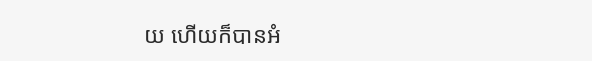យ ហើយក៏បានអំ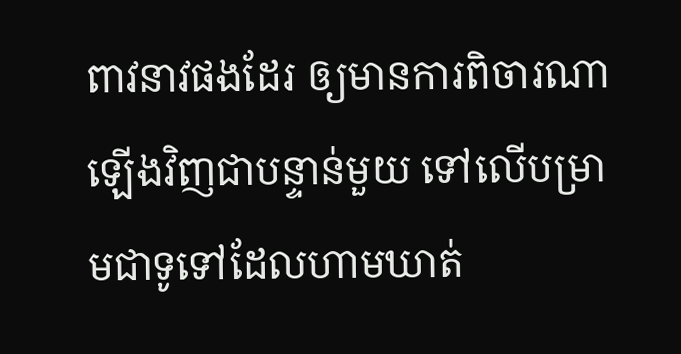ពាវនាវផងដែរ ឲ្យមានការពិចារណាឡើងវិញជាបន្ទាន់មួយ ទៅលើបម្រាមជាទូទៅដែលហាមឃាត់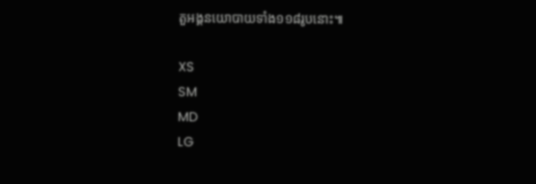តួអង្គនយោបាយទាំង១១៨រូបនោះ៕

XS
SM
MD
LG